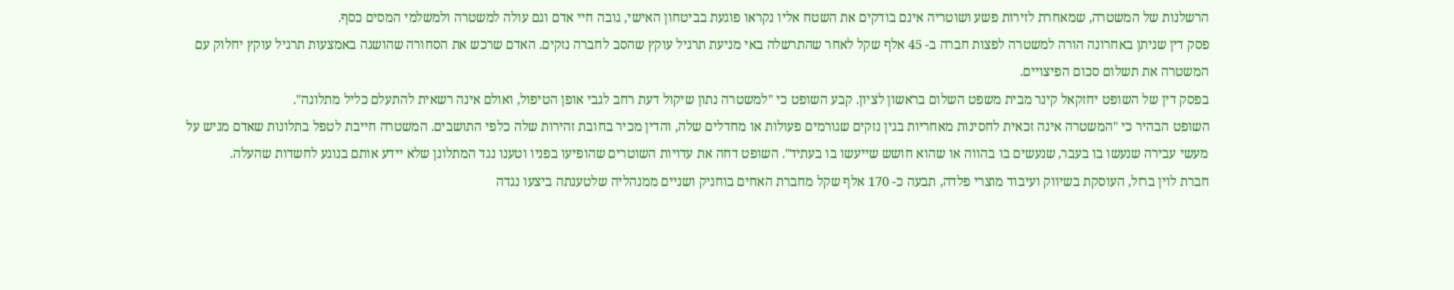הרשלנות של המשטרה, שמאחרת לזירות פשע ושוטריה אינם בודקים את השטח אליו נקראו פוגעת בביטחון האישי, גובה חיי אדם וגם עולה למשטרה ולמשלמי המסים כסף.
פסק דין שניתן באחרונה הורה למשטרה לפצות חברה ב- 45 אלף שקל לאחר שהתרשלה באי מניעת תרגיל עוקץ שהסב לחברה נזקים. האדם שרכש את הסחורה שהושגה באמצעות תרגיל עוקץ יחלוק עם המשטרה את תשלום סכום הפיצויים.
בפסק דין של השופט יחזקאל קינר מבית משפט השלום בראשון לציון. קבע השופט כי "למשטרה נתון שיקול דעת רחב לגבי אופן הטיפול, ואולם אינה רשאית להתעלם כליל מתלונה".
השופט הבהיר כי "המשטרה אינה זכאית לחסינות מאחריות בגין נזקים שגורמים פעולות או מחדלים שלה, והדין מכיר בחובת זהירות שלה כלפי התושבים. המשטרה חייבת לטפל בתלונות שאדם מגיש על מעשי עבירה שנעשו בו בעבר, שנעשים בו בהווה או שהוא חושש שייעשו בו בעתיד". השופט דחה את עדויות השוטרים שהופיעו בפניו וטענו נגד המתלונן שלא יידע אותם בנוגע לחשדות שהעלה.
חברת לוין ברזל, העוסקת בשיווק ועיבוד מוצרי פלדה, תבעה כ- 170 אלף שקל מחברת האחים בוחניק ושניים ממנהליה שלטענתה ביצעו נגדה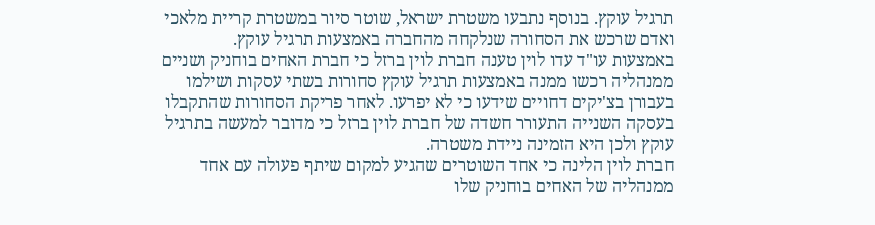תרגיל עוקץ. בנוסף נתבעו משטרת ישראל, שוטר סיור במשטרת קריית מלאכי ואדם שרכש את הסחורה שנלקחה מהחברה באמצעות תרגיל עוקץ.
באמצעות עו"ד עדו לוין טענה חברת לוין ברזל כי חברת האחים בוחניק ושניים ממנהליה רכשו ממנה באמצעות תרגיל עוקץ סחורות בשתי עסקות ושילמו בעבורן בצ'יקים דחויים שידעו כי לא יפרעו. לאחר פריקת הסחורות שהתקבלו בעסקה השנייה התעורר חשדה של חברת לוין ברזל כי מדובר למעשה בתרגיל עוקץ ולכן היא הזמינה ניידת משטרה.
חברת לוין הלינה כי אחד השוטרים שהגיע למקום שיתף פעולה עם אחד ממנהליה של האחים בוחניק שלו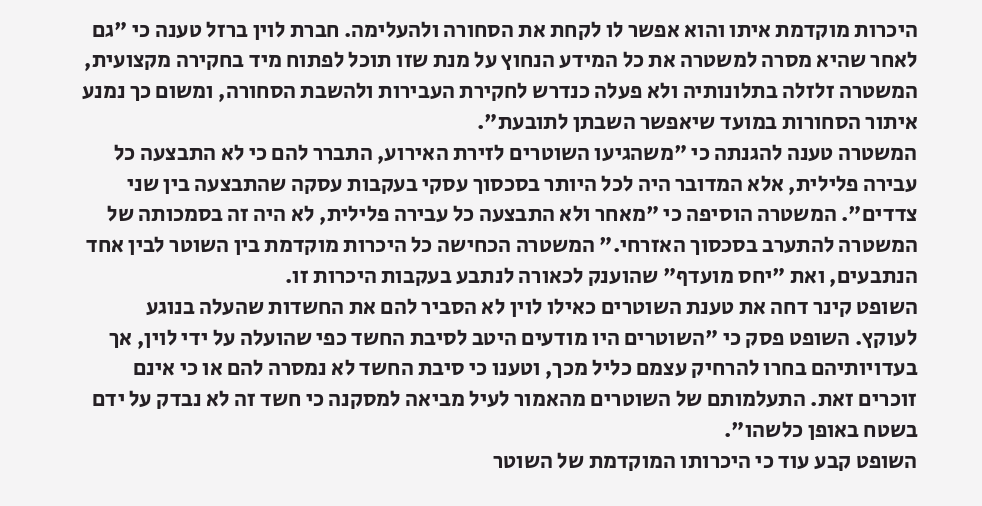היכרות מוקדמת איתו והוא אפשר לו לקחת את הסחורה ולהעלימה. חברת לוין ברזל טענה כי "גם לאחר שהיא מסרה למשטרה את כל המידע הנחוץ על מנת שזו תוכל לפתוח מיד בחקירה מקצועית, המשטרה זלזלה בתלונותיה ולא פעלה כנדרש לחקירת העבירות ולהשבת הסחורה, ומשום כך נמנע איתור הסחורות במועד שיאפשר השבתן לתובעת".
המשטרה טענה להגנתה כי "משהגיעו השוטרים לזירת האירוע, התברר להם כי לא התבצעה כל עבירה פלילית, אלא המדובר היה לכל היותר בסכסוך עסקי בעקבות עסקה שהתבצעה בין שני צדדים". המשטרה הוסיפה כי "מאחר ולא התבצעה כל עבירה פלילית, לא היה זה בסמכותה של המשטרה להתערב בסכסוך האזרחי." המשטרה הכחישה כל היכרות מוקדמת בין השוטר לבין אחד הנתבעים, ואת "יחס מועדף" שהוענק לכאורה לנתבע בעקבות היכרות זו.
השופט קינר דחה את טענת השוטרים כאילו לוין לא הסביר להם את החשדות שהעלה בנוגע לעוקץ. השופט פסק כי "השוטרים היו מודעים היטב לסיבת החשד כפי שהועלה על ידי לוין, אך בעדויותיהם בחרו להרחיק עצמם כליל מכך, וטענו כי סיבת החשד לא נמסרה להם או כי אינם זוכרים זאת. התעלמותם של השוטרים מהאמור לעיל מביאה למסקנה כי חשד זה לא נבדק על ידם בשטח באופן כלשהו".
השופט קבע עוד כי היכרותו המוקדמת של השוטר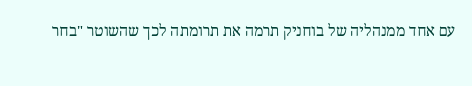עם אחד ממנהליה של בוחניק תרמה את תרומתה לכך שהשוטר "בחר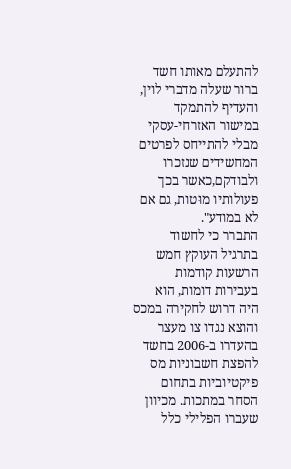להתעלם מאותו חשד ברור שעלה מדברי לוין, והעדיף להתמקד במישור האזרחי-עסקי מבלי להתייחס לפרטים המחשידים שנזכרו ולבודקם,כאשר בכך פעולותיו מוּטות, גם אם לא במודע".
התברר כי לחשוד בתרגיל העוקץ חמש הרשעות קודמות בעבירות דומות, הוא היה דרוש לחקירה במכס והוצא נגדו צו מעצר בהעדרו ב-2006 בחשד להפצת חשבוניות מס פיקטיוביות בתחום הסחר במתכות. מכיוון שעברו הפלילי כלל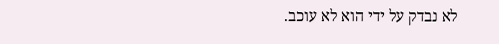לא נבדק על ידי הוא לא עוכב.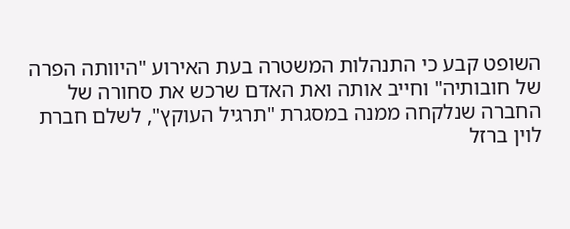השופט קבע כי התנהלות המשטרה בעת האירוע "היוותה הפרה של חובותיה" וחייב אותה ואת האדם שרכש את סחורה של החברה שנלקחה ממנה במסגרת "תרגיל העוקץ", לשלם חברת לוין ברזל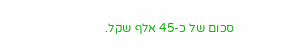סכום של כ-45 אלף שקל.